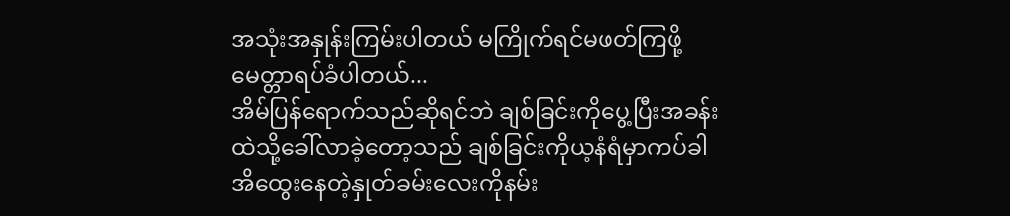အသုံးအနှုန်းကြမ်းပါတယ် မကြိုက်ရင်မဖတ်ကြဖို့မေတ္တာရပ်ခံပါတယ်...
အိမ်ပြန်ရောက်သည်ဆိုရင်ဘဲ ချစ်ခြင်းကိုပွေ့ပြီးအခန်းထဲသို့ခေါ်လာခဲ့တော့သည် ချစ်ခြင်းကိုယ့နံရံမှာကပ်ခါ အိထွေးနေတဲ့နှုတ်ခမ်းလေးကိုနမ်း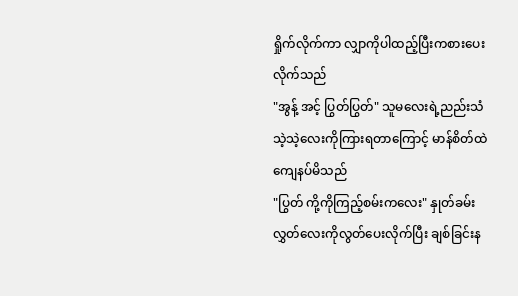ရှိုက်လိုက်ကာ လျှာကိုပါထည့်ပြီးကစားပေးလိုက်သည်
"အွန့် အင့် ပြွတ်ပြွတ်" သူမလေးရဲ့ညည်းသံသဲ့သဲ့လေးကိုကြားရတာကြောင့် မာန်စိတ်ထဲကျေနပ်မိသည်
"ပြွတ် ကို့ကိုကြည့်စမ်းကလေး" နှုတ်ခမ်းလွှတ်လေးကိုလွတ်ပေးလိုက်ပြီး ချစ်ခြင်းန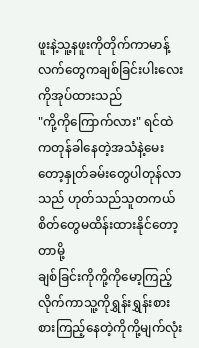ဖူးနဲ့သူ့နဖူးကိုတိုက်ကာမာန့်လက်တွေကချစ်ခြင်းပါးလေးကိုအုပ်ထားသည်
"ကို့ကိုကြောက်လား" ရင်ထဲကတုန်ခါနေတဲ့အသံနဲ့မေးတော့နှုတ်ခမ်းတွေပါတုန်လာသည် ဟုတ်သည်သူတကယ်စိတ်တွေမထိန်းထားနိုင်တော့တာမို့
ချစ်ခြင်းကိုကို့ကိုမော့ကြည့်လိုက်ကာသူ့ကိုရွှန်းရွှန်းစားစားကြည့်နေတဲ့ကိုကို့မျက်လုံး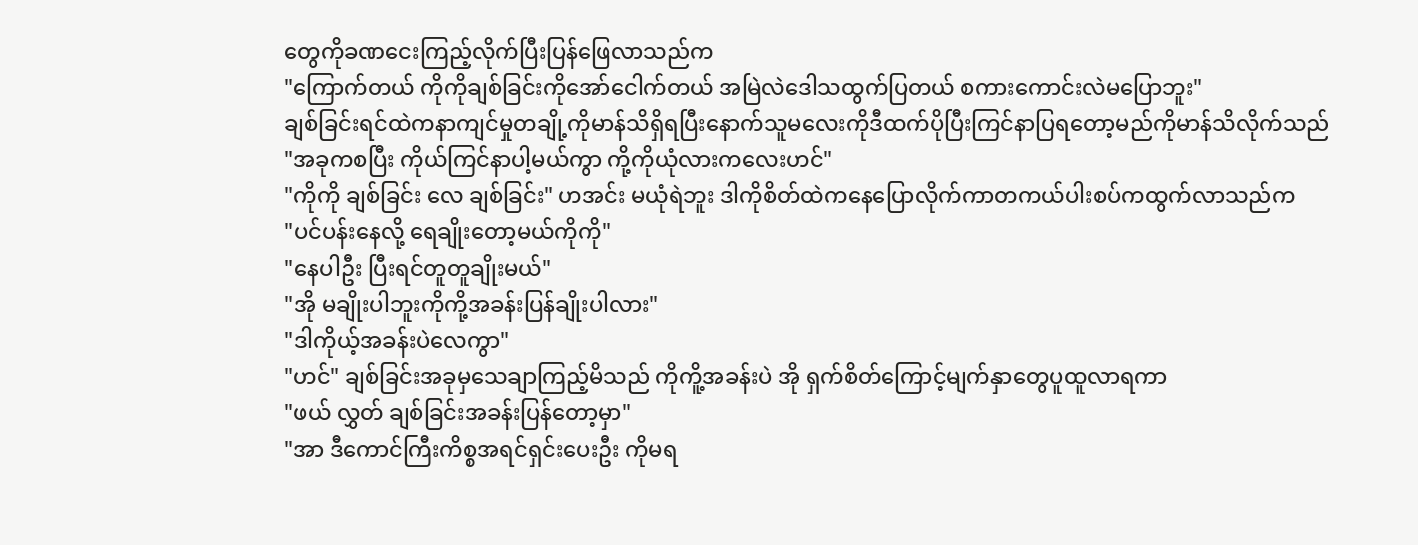တွေကိုခဏငေးကြည့်လိုက်ပြီးပြန်ဖြေလာသည်က
"ကြောက်တယ် ကိုကိုချစ်ခြင်းကိုအော်ငေါက်တယ် အမြဲလဲဒေါသထွက်ပြတယ် စကားကောင်းလဲမပြောဘူး"
ချစ်ခြင်းရင်ထဲကနာကျင်မှုတချို့ကိုမာန်သိရှိရပြီးနောက်သူမလေးကိုဒီထက်ပိုပြီးကြင်နာပြရတော့မည်ကိုမာန်သိလိုက်သည်
"အခုကစပြီး ကိုယ်ကြင်နာပါ့မယ်ကွာ ကို့ကိုယုံလားကလေးဟင်"
"ကိုကို ချစ်ခြင်း လေ ချစ်ခြင်း" ဟအင်း မယုံရဲဘူး ဒါကိုစိတ်ထဲကနေပြောလိုက်ကာတကယ်ပါးစပ်ကထွက်လာသည်က
"ပင်ပန်းနေလို့ ရေချိုးတော့မယ်ကိုကို"
"နေပါဦး ပြီးရင်တူတူချိုးမယ်"
"အို မချိုးပါဘူးကိုကို့အခန်းပြန်ချိုးပါလား"
"ဒါကိုယ့်အခန်းပဲလေကွာ"
"ဟင်" ချစ်ခြင်းအခုမှသေချာကြည့်မိသည် ကိုကိူ့အခန်းပဲ အို ရှက်စိတ်ကြောင့်မျက်နှာတွေပူထူလာရကာ
"ဖယ် လွှတ် ချစ်ခြင်းအခန်းပြန်တော့မှာ"
"အာ ဒီကောင်ကြီးကိစ္စအရင်ရှင်းပေးဦး ကိုမရ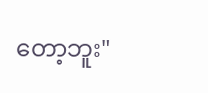တော့ဘူး"